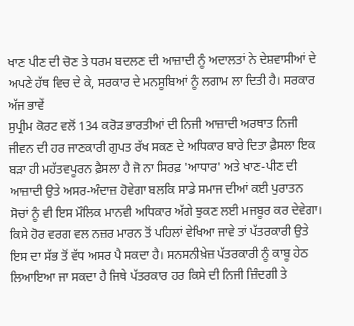ਖਾਣ ਪੀਣ ਦੀ ਚੋਣ ਤੇ ਧਰਮ ਬਦਲਣ ਦੀ ਆਜ਼ਾਦੀ ਨੂੰ ਅਦਾਲਤਾਂ ਨੇ ਦੇਸ਼ਵਾਸੀਆਂ ਦੇ ਅਪਣੇ ਹੱਥ ਵਿਚ ਦੇ ਕੇ, ਸਰਕਾਰ ਦੇ ਮਨਸੂਬਿਆਂ ਨੂੰ ਲਗਾਮ ਲਾ ਦਿਤੀ ਹੈ। ਸਰਕਾਰ ਅੱਜ ਭਾਵੇਂ
ਸੁਪ੍ਰੀਮ ਕੋਰਟ ਵਲੋਂ 134 ਕਰੋੜ ਭਾਰਤੀਆਂ ਦੀ ਨਿਜੀ ਆਜ਼ਾਦੀ ਅਰਥਾਤ ਨਿਜੀ ਜੀਵਨ ਦੀ ਹਰ ਜਾਣਕਾਰੀ ਗੁਪਤ ਰੱਖ ਸਕਣ ਦੇ ਅਧਿਕਾਰ ਬਾਰੇ ਦਿਤਾ ਫ਼ੈਸਲਾ ਇਕ ਬੜਾ ਹੀ ਮਹੱਤਵਪੂਰਨ ਫ਼ੈਸਲਾ ਹੈ ਜੋ ਨਾ ਸਿਰਫ਼ 'ਆਧਾਰ' ਅਤੇ ਖਾਣ-ਪੀਣ ਦੀ ਆਜ਼ਾਦੀ ਉਤੇ ਅਸਰ-ਅੰਦਾਜ਼ ਹੋਵੇਗਾ ਬਲਕਿ ਸਾਡੇ ਸਮਾਜ ਦੀਆਂ ਕਈ ਪੁਰਾਤਨ ਸੋਚਾਂ ਨੂੰ ਵੀ ਇਸ ਮੌਲਿਕ ਮਾਨਵੀ ਅਧਿਕਾਰ ਅੱਗੇ ਝੁਕਣ ਲਈ ਮਜਬੂਰ ਕਰ ਦੇਵੇਗਾ।
ਕਿਸੇ ਹੋਰ ਵਰਗ ਵਲ ਨਜ਼ਰ ਮਾਰਨ ਤੋਂ ਪਹਿਲਾਂ ਵੇਖਿਆ ਜਾਵੇ ਤਾਂ ਪੱਤਰਕਾਰੀ ਉਤੇ ਇਸ ਦਾ ਸੱਭ ਤੋਂ ਵੱਧ ਅਸਰ ਪੈ ਸਕਦਾ ਹੈ। ਸਨਸਨੀਖ਼ੇਜ਼ ਪੱਤਰਕਾਰੀ ਨੂੰ ਕਾਬੂ ਹੇਠ ਲਿਆਇਆ ਜਾ ਸਕਦਾ ਹੈ ਜਿਥੇ ਪੱਤਰਕਾਰ ਹਰ ਕਿਸੇ ਦੀ ਨਿਜੀ ਜ਼ਿੰਦਗੀ ਤੇ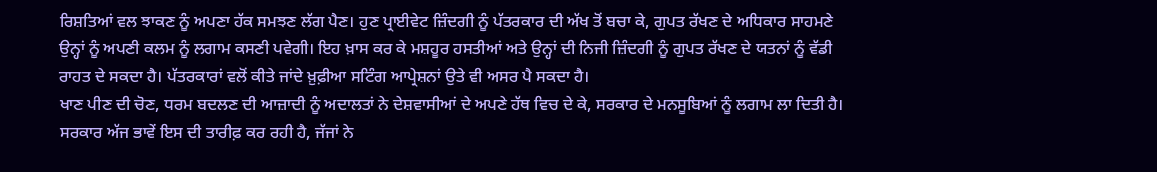ਰਿਸ਼ਤਿਆਂ ਵਲ ਝਾਕਣ ਨੂੰ ਅਪਣਾ ਹੱਕ ਸਮਝਣ ਲੱਗ ਪੈਣ। ਹੁਣ ਪ੍ਰਾਈਵੇਟ ਜ਼ਿੰਦਗੀ ਨੂੰ ਪੱਤਰਕਾਰ ਦੀ ਅੱਖ ਤੋਂ ਬਚਾ ਕੇ, ਗੁਪਤ ਰੱਖਣ ਦੇ ਅਧਿਕਾਰ ਸਾਹਮਣੇ ਉਨ੍ਹਾਂ ਨੂੰ ਅਪਣੀ ਕਲਮ ਨੂੰ ਲਗਾਮ ਕਸਣੀ ਪਵੇਗੀ। ਇਹ ਖ਼ਾਸ ਕਰ ਕੇ ਮਸ਼ਹੂਰ ਹਸਤੀਆਂ ਅਤੇ ਉਨ੍ਹਾਂ ਦੀ ਨਿਜੀ ਜ਼ਿੰਦਗੀ ਨੂੰ ਗੁਪਤ ਰੱਖਣ ਦੇ ਯਤਨਾਂ ਨੂੰ ਵੱਡੀ ਰਾਹਤ ਦੇ ਸਕਦਾ ਹੈ। ਪੱਤਰਕਾਰਾਂ ਵਲੋਂ ਕੀਤੇ ਜਾਂਦੇ ਖ਼ੁਫ਼ੀਆ ਸਟਿੰਗ ਆਪ੍ਰੇਸ਼ਨਾਂ ਉਤੇ ਵੀ ਅਸਰ ਪੈ ਸਕਦਾ ਹੈ।
ਖਾਣ ਪੀਣ ਦੀ ਚੋਣ, ਧਰਮ ਬਦਲਣ ਦੀ ਆਜ਼ਾਦੀ ਨੂੰ ਅਦਾਲਤਾਂ ਨੇ ਦੇਸ਼ਵਾਸੀਆਂ ਦੇ ਅਪਣੇ ਹੱਥ ਵਿਚ ਦੇ ਕੇ, ਸਰਕਾਰ ਦੇ ਮਨਸੂਬਿਆਂ ਨੂੰ ਲਗਾਮ ਲਾ ਦਿਤੀ ਹੈ। ਸਰਕਾਰ ਅੱਜ ਭਾਵੇਂ ਇਸ ਦੀ ਤਾਰੀਫ਼ ਕਰ ਰਹੀ ਹੈ, ਜੱਜਾਂ ਨੇ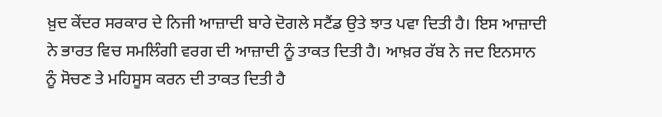ਖ਼ੁਦ ਕੇਂਦਰ ਸਰਕਾਰ ਦੇ ਨਿਜੀ ਆਜ਼ਾਦੀ ਬਾਰੇ ਦੋਗਲੇ ਸਟੈਂਡ ਉਤੇ ਝਾਤ ਪਵਾ ਦਿਤੀ ਹੈ। ਇਸ ਆਜ਼ਾਦੀ ਨੇ ਭਾਰਤ ਵਿਚ ਸਮਲਿੰਗੀ ਵਰਗ ਦੀ ਆਜ਼ਾਦੀ ਨੂੰ ਤਾਕਤ ਦਿਤੀ ਹੈ। ਆਖ਼ਰ ਰੱਬ ਨੇ ਜਦ ਇਨਸਾਨ ਨੂੰ ਸੋਚਣ ਤੇ ਮਹਿਸੂਸ ਕਰਨ ਦੀ ਤਾਕਤ ਦਿਤੀ ਹੈ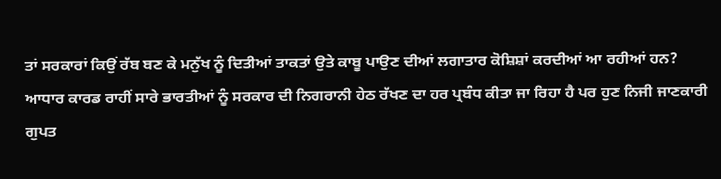ਤਾਂ ਸਰਕਾਰਾਂ ਕਿਉਂ ਰੱਬ ਬਣ ਕੇ ਮਨੁੱਖ ਨੂੰ ਦਿਤੀਆਂ ਤਾਕਤਾਂ ਉਤੇ ਕਾਬੂ ਪਾਉਣ ਦੀਆਂ ਲਗਾਤਾਰ ਕੋਸ਼ਿਸ਼ਾਂ ਕਰਦੀਆਂ ਆ ਰਹੀਆਂ ਹਨ?
ਆਧਾਰ ਕਾਰਡ ਰਾਹੀਂ ਸਾਰੇ ਭਾਰਤੀਆਂ ਨੂੰ ਸਰਕਾਰ ਦੀ ਨਿਗਰਾਨੀ ਹੇਠ ਰੱਖਣ ਦਾ ਹਰ ਪ੍ਰਬੰਧ ਕੀਤਾ ਜਾ ਰਿਹਾ ਹੈ ਪਰ ਹੁਣ ਨਿਜੀ ਜਾਣਕਾਰੀ ਗੁਪਤ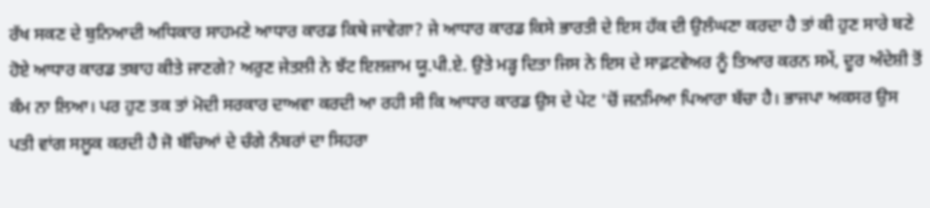ਰੱਖ ਸਕਣ ਦੇ ਬੁਨਿਆਦੀ ਅਧਿਕਾਰ ਸਾਹਮਣੇ ਆਧਾਰ ਕਾਰਡ ਕਿਥੇ ਜਾਵੇਗਾ? ਜੇ ਆਧਾਰ ਕਾਰਡ ਕਿਸੇ ਭਾਰਤੀ ਦੇ ਇਸ ਹੱਕ ਦੀ ਉਲੰਘਣਾ ਕਰਦਾ ਹੈ ਤਾਂ ਕੀ ਹੁਣ ਸਾਰੇ ਬਣੇ ਹੋਏ ਆਧਾਰ ਕਾਰਡ ਤਬਾਹ ਕੀਤੇ ਜਾਣਗੇ? ਅਰੁਣ ਜੇਤਲੀ ਨੇ ਝੱਟ ਇਲਜ਼ਾਮ ਯੂ.ਪੀ.ਏ. ਉਤੇ ਮੜ੍ਹ ਦਿਤਾ ਜਿਸ ਨੇ ਇਸ ਦੇ ਸਾਫ਼ਟਵੇਅਰ ਨੂੰ ਤਿਆਰ ਕਰਨ ਸਮੇਂ, ਦੂਰ ਅੰਦੇਸ਼ੀ ਤੋਂ ਕੰਮ ਨਾ ਲਿਆ। ਪਰ ਹੁਣ ਤਕ ਤਾਂ ਮੋਦੀ ਸਰਕਾਰ ਦਾਅਵਾ ਕਰਦੀ ਆ ਰਹੀ ਸੀ ਕਿ ਆਧਾਰ ਕਾਰਡ ਉਸ ਦੇ ਪੇਟ 'ਚੋਂ ਜਨਮਿਆ ਪਿਆਰਾ ਬੱਚਾ ਹੈ। ਭਾਜਪਾ ਅਕਸਰ ਉਸ ਪਤੀ ਵਾਂਗ ਸਲੂਕ ਕਰਦੀ ਹੈ ਜੋ ਬੱਚਿਆਂ ਦੇ ਚੰਗੇ ਨੰਬਰਾਂ ਦਾ ਸਿਹਰਾ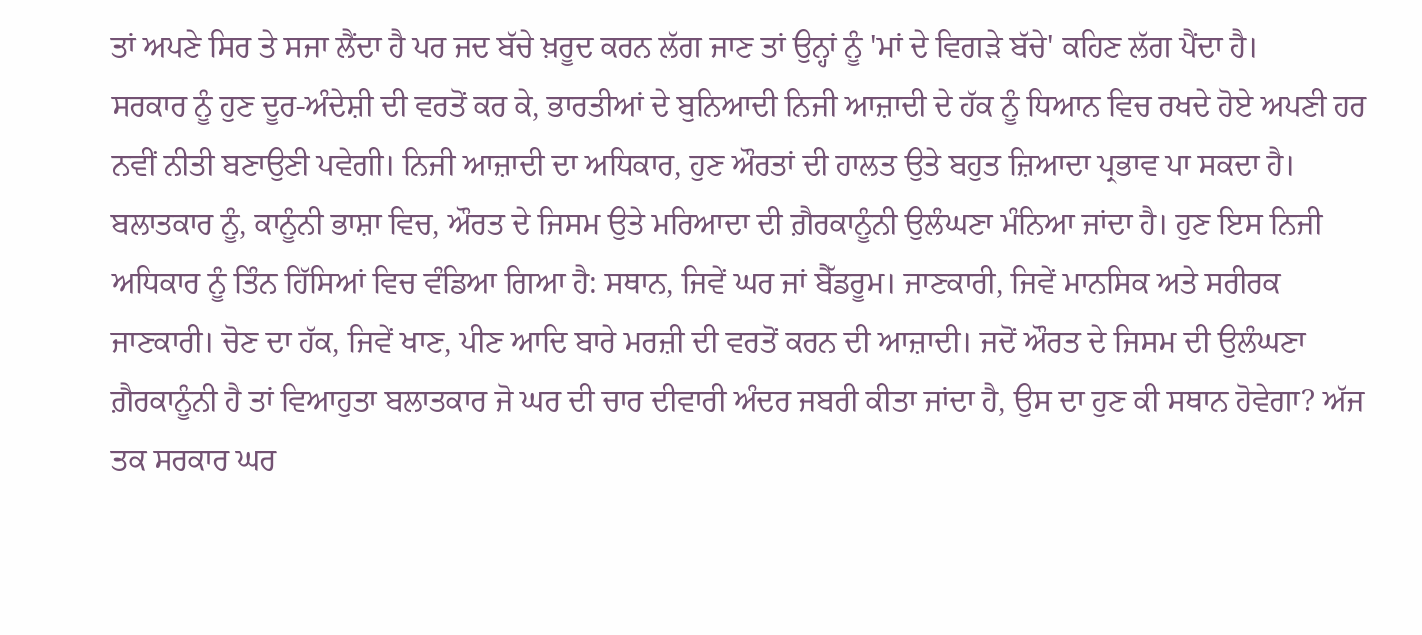ਤਾਂ ਅਪਣੇ ਸਿਰ ਤੇ ਸਜਾ ਲੈਂਦਾ ਹੈ ਪਰ ਜਦ ਬੱਚੇ ਖ਼ਰੂਦ ਕਰਨ ਲੱਗ ਜਾਣ ਤਾਂ ਉਨ੍ਹਾਂ ਨੂੰ 'ਮਾਂ ਦੇ ਵਿਗੜੇ ਬੱਚੇ' ਕਹਿਣ ਲੱਗ ਪੈਂਦਾ ਹੈ।
ਸਰਕਾਰ ਨੂੰ ਹੁਣ ਦੂਰ-ਅੰਦੇਸ਼ੀ ਦੀ ਵਰਤੋਂ ਕਰ ਕੇ, ਭਾਰਤੀਆਂ ਦੇ ਬੁਨਿਆਦੀ ਨਿਜੀ ਆਜ਼ਾਦੀ ਦੇ ਹੱਕ ਨੂੰ ਧਿਆਨ ਵਿਚ ਰਖਦੇ ਹੋਏ ਅਪਣੀ ਹਰ ਨਵੀਂ ਨੀਤੀ ਬਣਾਉਣੀ ਪਵੇਗੀ। ਨਿਜੀ ਆਜ਼ਾਦੀ ਦਾ ਅਧਿਕਾਰ, ਹੁਣ ਔਰਤਾਂ ਦੀ ਹਾਲਤ ਉਤੇ ਬਹੁਤ ਜ਼ਿਆਦਾ ਪ੍ਰਭਾਵ ਪਾ ਸਕਦਾ ਹੈ। ਬਲਾਤਕਾਰ ਨੂੰ, ਕਾਨੂੰਨੀ ਭਾਸ਼ਾ ਵਿਚ, ਔਰਤ ਦੇ ਜਿਸਮ ਉਤੇ ਮਰਿਆਦਾ ਦੀ ਗ਼ੈਰਕਾਨੂੰਨੀ ਉਲੰਘਣਾ ਮੰਨਿਆ ਜਾਂਦਾ ਹੈ। ਹੁਣ ਇਸ ਨਿਜੀ ਅਧਿਕਾਰ ਨੂੰ ਤਿੰਨ ਹਿੱਸਿਆਂ ਵਿਚ ਵੰਡਿਆ ਗਿਆ ਹੈ: ਸਥਾਨ, ਜਿਵੇਂ ਘਰ ਜਾਂ ਬੈੱਡਰੂਮ। ਜਾਣਕਾਰੀ, ਜਿਵੇਂ ਮਾਨਸਿਕ ਅਤੇ ਸਰੀਰਕ ਜਾਣਕਾਰੀ। ਚੋਣ ਦਾ ਹੱਕ, ਜਿਵੇਂ ਖਾਣ, ਪੀਣ ਆਦਿ ਬਾਰੇ ਮਰਜ਼ੀ ਦੀ ਵਰਤੋਂ ਕਰਨ ਦੀ ਆਜ਼ਾਦੀ। ਜਦੋਂ ਔਰਤ ਦੇ ਜਿਸਮ ਦੀ ਉਲੰਘਣਾ ਗ਼ੈਰਕਾਨੂੰਨੀ ਹੈ ਤਾਂ ਵਿਆਹੁਤਾ ਬਲਾਤਕਾਰ ਜੋ ਘਰ ਦੀ ਚਾਰ ਦੀਵਾਰੀ ਅੰਦਰ ਜਬਰੀ ਕੀਤਾ ਜਾਂਦਾ ਹੈ, ਉਸ ਦਾ ਹੁਣ ਕੀ ਸਥਾਨ ਹੋਵੇਗਾ? ਅੱਜ ਤਕ ਸਰਕਾਰ ਘਰ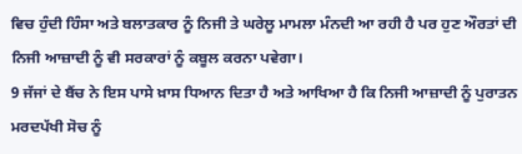ਵਿਚ ਹੁੰਦੀ ਹਿੰਸਾ ਅਤੇ ਬਲਾਤਕਾਰ ਨੂੰ ਨਿਜੀ ਤੇ ਘਰੇਲੂ ਮਾਮਲਾ ਮੰਨਦੀ ਆ ਰਹੀ ਹੈ ਪਰ ਹੁਣ ਔਰਤਾਂ ਦੀ ਨਿਜੀ ਆਜ਼ਾਦੀ ਨੂੰ ਵੀ ਸਰਕਾਰਾਂ ਨੂੰ ਕਬੂਲ ਕਰਨਾ ਪਵੇਗਾ।
9 ਜੱਜਾਂ ਦੇ ਬੈਂਚ ਨੇ ਇਸ ਪਾਸੇ ਖ਼ਾਸ ਧਿਆਨ ਦਿਤਾ ਹੈ ਅਤੇ ਆਖਿਆ ਹੈ ਕਿ ਨਿਜੀ ਆਜ਼ਾਦੀ ਨੂੰ ਪੁਰਾਤਨ ਮਰਦਪੱਖੀ ਸੋਚ ਨੂੰ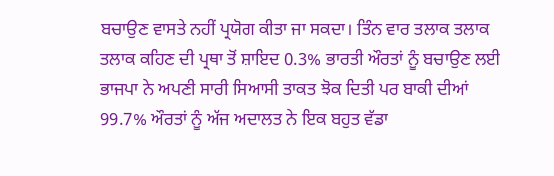ਬਚਾਉਣ ਵਾਸਤੇ ਨਹੀਂ ਪ੍ਰਯੋਗ ਕੀਤਾ ਜਾ ਸਕਦਾ। ਤਿੰਨ ਵਾਰ ਤਲਾਕ ਤਲਾਕ ਤਲਾਕ ਕਹਿਣ ਦੀ ਪ੍ਰਥਾ ਤੋਂ ਸ਼ਾਇਦ 0.3% ਭਾਰਤੀ ਔਰਤਾਂ ਨੂੰ ਬਚਾਉਣ ਲਈ ਭਾਜਪਾ ਨੇ ਅਪਣੀ ਸਾਰੀ ਸਿਆਸੀ ਤਾਕਤ ਝੋਕ ਦਿਤੀ ਪਰ ਬਾਕੀ ਦੀਆਂ 99.7% ਔਰਤਾਂ ਨੂੰ ਅੱਜ ਅਦਾਲਤ ਨੇ ਇਕ ਬਹੁਤ ਵੱਡਾ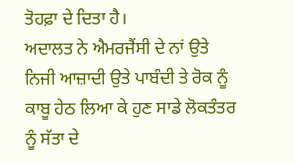ਤੋਹਫ਼ਾ ਦੇ ਦਿਤਾ ਹੈ।
ਅਦਾਲਤ ਨੇ ਐਮਰਜੈਂਸੀ ਦੇ ਨਾਂ ਉਤੇ ਨਿਜੀ ਆਜ਼ਾਦੀ ਉਤੇ ਪਾਬੰਦੀ ਤੇ ਰੋਕ ਨੂੰ ਕਾਬੂ ਹੇਠ ਲਿਆ ਕੇ ਹੁਣ ਸਾਡੇ ਲੋਕਤੰਤਰ ਨੂੰ ਸੱਤਾ ਦੇ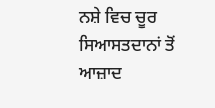ਨਸ਼ੇ ਵਿਚ ਚੂਰ ਸਿਆਸਤਦਾਨਾਂ ਤੋਂ ਆਜ਼ਾਦ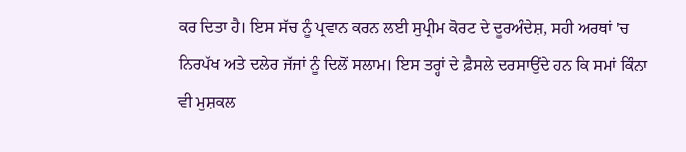ਕਰ ਦਿਤਾ ਹੈ। ਇਸ ਸੱਚ ਨੂੰ ਪ੍ਰਵਾਨ ਕਰਨ ਲਈ ਸੁਪ੍ਰੀਮ ਕੋਰਟ ਦੇ ਦੂਰਅੰਦੇਸ਼, ਸਹੀ ਅਰਥਾਂ 'ਚ ਨਿਰਪੱਖ ਅਤੇ ਦਲੇਰ ਜੱਜਾਂ ਨੂੰ ਦਿਲੋਂ ਸਲਾਮ। ਇਸ ਤਰ੍ਹਾਂ ਦੇ ਫ਼ੈਸਲੇ ਦਰਸਾਉਂਦੇ ਹਨ ਕਿ ਸਮਾਂ ਕਿੰਨਾ ਵੀ ਮੁਸ਼ਕਲ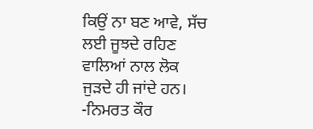ਕਿਉਂ ਨਾ ਬਣ ਆਵੇ, ਸੱਚ ਲਈ ਜੂਝਦੇ ਰਹਿਣ ਵਾਲਿਆਂ ਨਾਲ ਲੋਕ ਜੁੜਦੇ ਹੀ ਜਾਂਦੇ ਹਨ। -ਨਿਮਰਤ ਕੌਰ